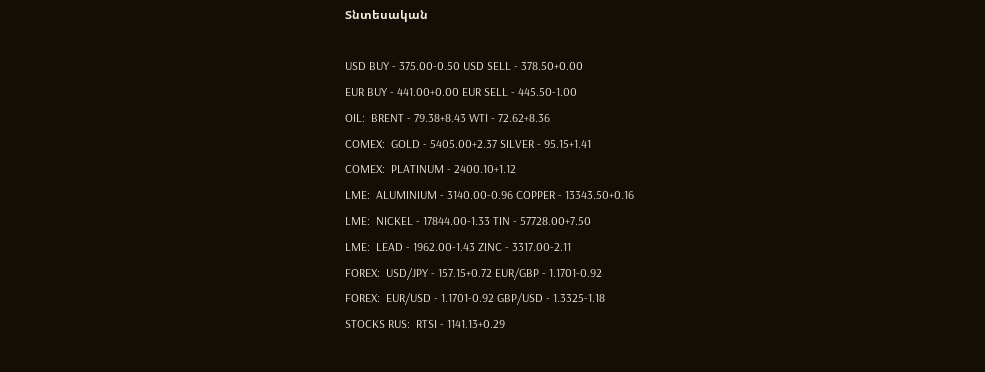Տնտեսական

USD BUY - 375.00-0.50 USD SELL - 378.50+0.00
EUR BUY - 441.00+0.00 EUR SELL - 445.50-1.00
OIL:  BRENT - 79.38+8.43 WTI - 72.62+8.36
COMEX:  GOLD - 5405.00+2.37 SILVER - 95.15+1.41
COMEX:  PLATINUM - 2400.10+1.12
LME:  ALUMINIUM - 3140.00-0.96 COPPER - 13343.50+0.16
LME:  NICKEL - 17844.00-1.33 TIN - 57728.00+7.50
LME:  LEAD - 1962.00-1.43 ZINC - 3317.00-2.11
FOREX:  USD/JPY - 157.15+0.72 EUR/GBP - 1.1701-0.92
FOREX:  EUR/USD - 1.1701-0.92 GBP/USD - 1.3325-1.18
STOCKS RUS:  RTSI - 1141.13+0.29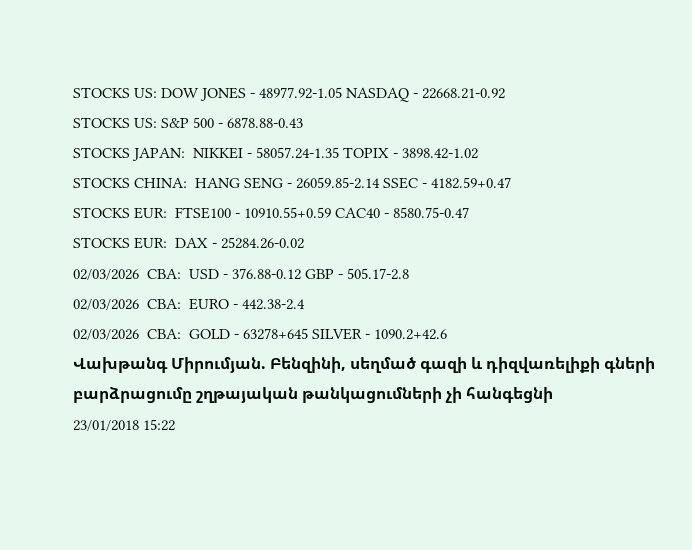STOCKS US: DOW JONES - 48977.92-1.05 NASDAQ - 22668.21-0.92
STOCKS US: S&P 500 - 6878.88-0.43
STOCKS JAPAN:  NIKKEI - 58057.24-1.35 TOPIX - 3898.42-1.02
STOCKS CHINA:  HANG SENG - 26059.85-2.14 SSEC - 4182.59+0.47
STOCKS EUR:  FTSE100 - 10910.55+0.59 CAC40 - 8580.75-0.47
STOCKS EUR:  DAX - 25284.26-0.02
02/03/2026  CBA:  USD - 376.88-0.12 GBP - 505.17-2.8
02/03/2026  CBA:  EURO - 442.38-2.4
02/03/2026  CBA:  GOLD - 63278+645 SILVER - 1090.2+42.6
Վախթանգ Միրումյան. Բենզինի, սեղմած գազի և դիզվառելիքի գների բարձրացումը շղթայական թանկացումների չի հանգեցնի
23/01/2018 15:22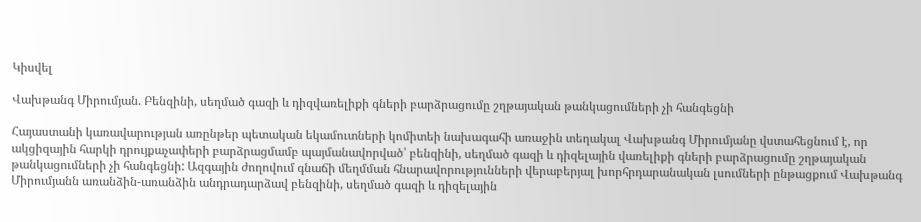Կիսվել

Վախթանգ Միրումյան. Բենզինի, սեղմած գազի և դիզվառելիքի գների բարձրացումը շղթայական թանկացումների չի հանգեցնի

Հայաստանի կառավարության առընթեր պետական եկամուտների կոմիտեի նախագահի առաջին տեղակալ Վախթանգ Միրումյանը վստահեցնում է, որ ակցիզային հարկի դրույքաչափերի բարձրացմամբ պայմանավորված՝ բենզինի, սեղմած գազի և դիզելային վառելիքի գների բարձրացումը շղթայական թանկացումների չի հանգեցնի: Ազգային ժողովում գնաճի մեղմման հնարավորությունների վերաբերյալ խորհրդարանական լսումների ընթացքում Վախթանգ Միրումյանն առանձին-առանձին անդրադարձավ բենզինի, սեղմած գազի և դիզելային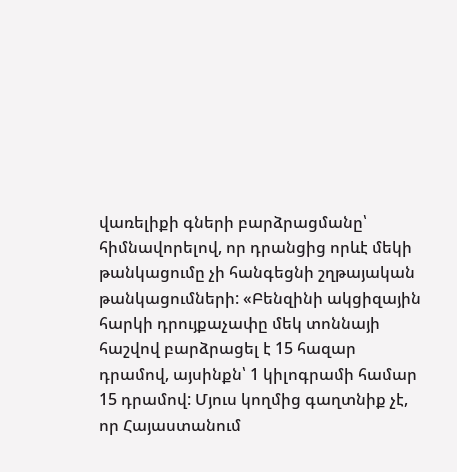վառելիքի գների բարձրացմանը՝ հիմնավորելով, որ դրանցից որևէ մեկի թանկացումը չի հանգեցնի շղթայական թանկացումների: «Բենզինի ակցիզային հարկի դրույքաչափը մեկ տոննայի հաշվով բարձրացել է 15 հազար դրամով, այսինքն՝ 1 կիլոգրամի համար 15 դրամով: Մյուս կողմից գաղտնիք չէ, որ Հայաստանում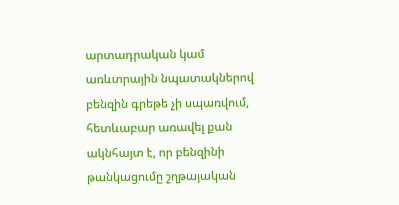արտադրական կամ առևտրային նպատակներով բենզին գրեթե չի սպառվում, հետևաբար առավել քան ակնհայտ է, որ բենզինի թանկացումը շղթայական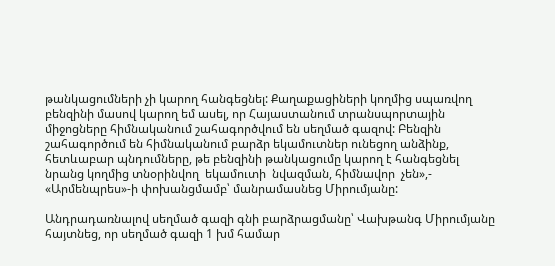թանկացումների չի կարող հանգեցնել: Քաղաքացիների կողմից սպառվող բենզինի մասով կարող եմ ասել, որ Հայաստանում տրանսպորտային միջոցները հիմնականում շահագործվում են սեղմած գազով: Բենզին շահագործում են հիմնականում բարձր եկամուտներ ունեցող անձինք, հետևաբար պնդումները, թե բենզինի թանկացումը կարող է հանգեցնել նրանց կողմից տնօրինվող  եկամուտի  նվազման, հիմնավոր  չեն»,- «Արմենպրես»-ի փոխանցմամբ՝ մանրամասնեց Միրումյանը:

Անդրադառնալով սեղմած գազի գնի բարձրացմանը՝ Վախթանգ Միրումյանը հայտնեց, որ սեղմած գազի 1 խմ համար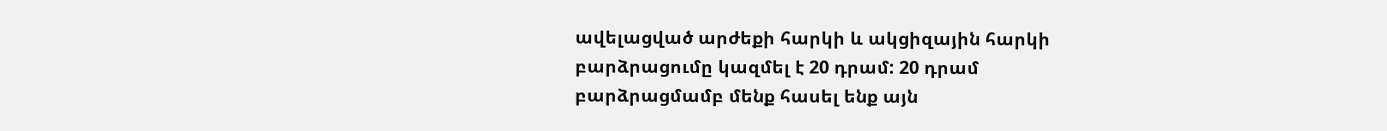ավելացված արժեքի հարկի և ակցիզային հարկի բարձրացումը կազմել է 20 դրամ: 20 դրամ բարձրացմամբ մենք հասել ենք այն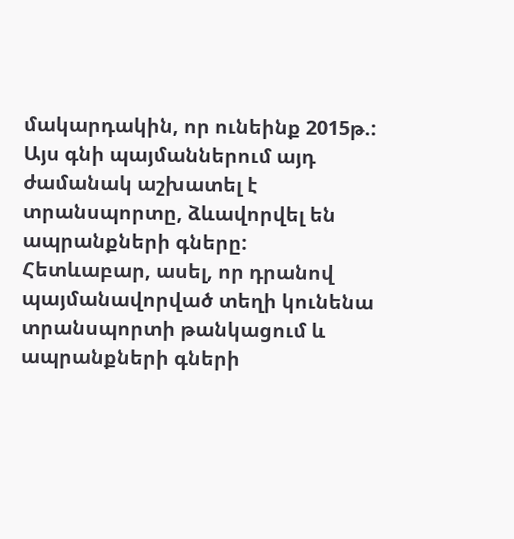մակարդակին, որ ունեինք 2015թ.: Այս գնի պայմաններում այդ ժամանակ աշխատել է տրանսպորտը, ձևավորվել են ապրանքների գները: Հետևաբար, ասել, որ դրանով պայմանավորված տեղի կունենա տրանսպորտի թանկացում և ապրանքների գների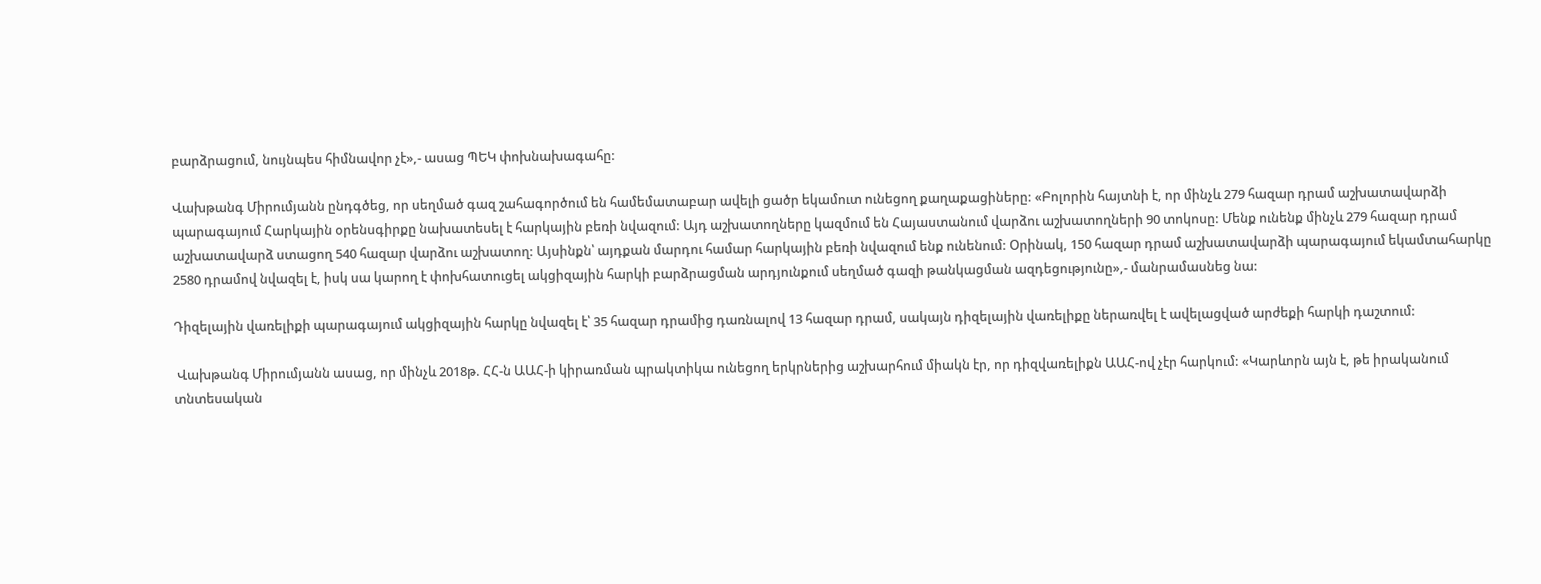բարձրացում, նույնպես հիմնավոր չէ»,- ասաց ՊԵԿ փոխնախագահը:

Վախթանգ Միրումյանն ընդգծեց, որ սեղմած գազ շահագործում են համեմատաբար ավելի ցածր եկամուտ ունեցող քաղաքացիները: «Բոլորին հայտնի է, որ մինչև 279 հազար դրամ աշխատավարձի պարագայում Հարկային օրենսգիրքը նախատեսել է հարկային բեռի նվազում: Այդ աշխատողները կազմում են Հայաստանում վարձու աշխատողների 90 տոկոսը: Մենք ունենք մինչև 279 հազար դրամ աշխատավարձ ստացող 540 հազար վարձու աշխատող: Այսինքն՝ այդքան մարդու համար հարկային բեռի նվազում ենք ունենում: Օրինակ, 150 հազար դրամ աշխատավարձի պարագայում եկամտահարկը 2580 դրամով նվազել է, իսկ սա կարող է փոխհատուցել ակցիզային հարկի բարձրացման արդյունքում սեղմած գազի թանկացման ազդեցությունը»,- մանրամասնեց նա:

Դիզելային վառելիքի պարագայում ակցիզային հարկը նվազել է՝ 35 հազար դրամից դառնալով 13 հազար դրամ, սակայն դիզելային վառելիքը ներառվել է ավելացված արժեքի հարկի դաշտում:

 Վախթանգ Միրումյանն ասաց, որ մինչև 2018թ. ՀՀ-ն ԱԱՀ-ի կիրառման պրակտիկա ունեցող երկրներից աշխարհում միակն էր, որ դիզվառելիքն ԱԱՀ-ով չէր հարկում: «Կարևորն այն է, թե իրականում տնտեսական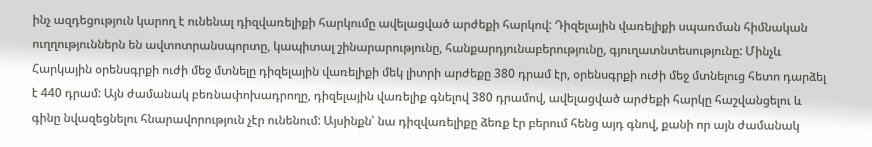ինչ ազդեցություն կարող է ունենալ դիզվառելիքի հարկումը ավելացված արժեքի հարկով: Դիզելային վառելիքի սպառման հիմնական ուղղություններն են ավտոտրանսպորտը, կապիտալ շինարարությունը, հանքարդյունաբերությունը, գյուղատնտեսությունը: Մինչև Հարկային օրենսգրքի ուժի մեջ մտնելը դիզելային վառելիքի մեկ լիտրի արժեքը 380 դրամ էր, օրենսգրքի ուժի մեջ մտնելուց հետո դարձել է 440 դրամ: Այն ժամանակ բեռնափոխադրողը, դիզելային վառելիք գնելով 380 դրամով, ավելացված արժեքի հարկը հաշվանցելու և գինը նվազեցնելու հնարավորություն չէր ունենում: Այսինքն՝ նա դիզվառելիքը ձեռք էր բերում հենց այդ գնով, քանի որ այն ժամանակ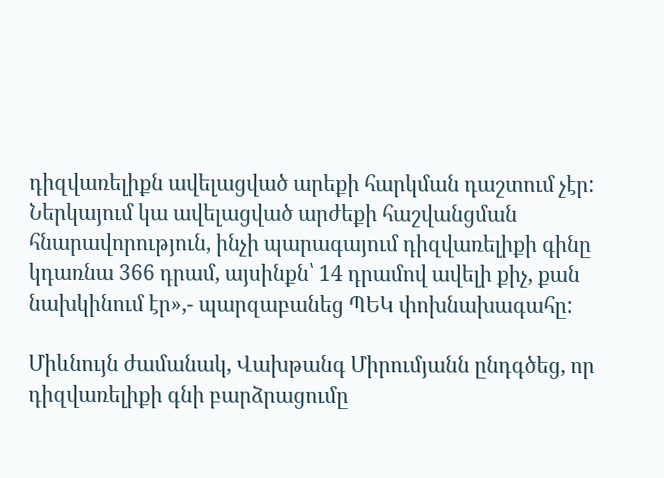դիզվառելիքն ավելացված արեքի հարկման դաշտում չէր: Ներկայում կա ավելացված արժեքի հաշվանցման հնարավորություն, ինչի պարագայում դիզվառելիքի գինը կդառնա 366 դրամ, այսինքն՝ 14 դրամով ավելի քիչ, քան նախկինում էր»,- պարզաբանեց ՊԵԿ փոխնախագահը:

Միևնույն ժամանակ, Վախթանգ Միրումյանն ընդգծեց, որ դիզվառելիքի գնի բարձրացումը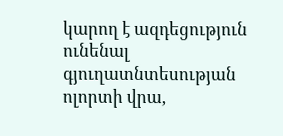կարող է ազդեցություն ունենալ գյուղատնտեսության ոլորտի վրա,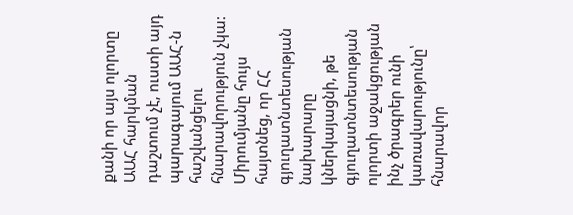քանի որ այս ոլորտը ԱԱՀ հարկման դաշտում չէ, ուստի այդ պարագայում ԱԱՀ-ն հաշվանցելու հնարավորություն չկա: Միրումյանը հույս հայտնեց, որ ՀՀ գյուղատնտեսության նախարարը կներկայացնի, թե գյուղատնտեսության ոլորտի աջակցության ինչ ծրագրեր ունի կառավարությունը՝ հնարավոր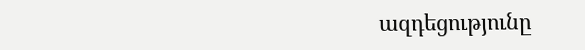ազդեցությունը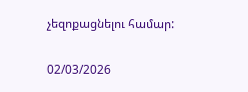չեզոքացնելու համար:

02/03/2026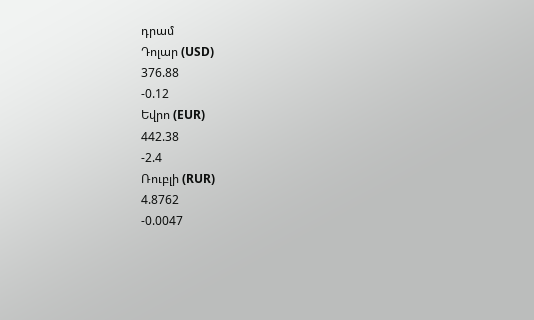դրամ
Դոլար (USD)
376.88
-0.12
Եվրո (EUR)
442.38
-2.4
Ռուբլի (RUR)
4.8762
-0.0047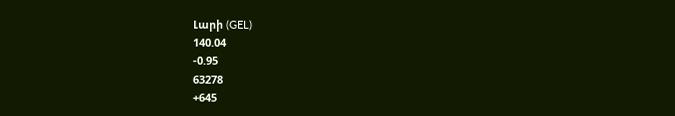Լարի (GEL)
140.04
-0.95
63278
+645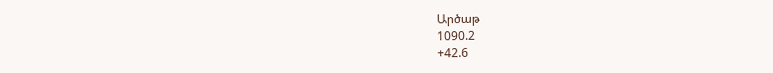Արծաթ
1090.2
+42.6